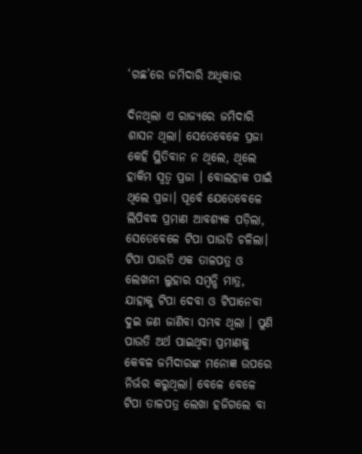‘ଗଛ’ରେ ଜମିଦାରି ଅଧିକାର

ଦିନଥିଲା ଏ ରାଜ୍ୟରେ ଜମିଦାରି ଶାସନ ଥିଲା। ସେତେବେଳେ ପ୍ରଜା କେହି ସ୍ଥିତିବାନ ନ ଥିଲେ, ଥିଲେ ହାକିମ ସ୍ବତ୍ୱ ପ୍ରଜା । ବୋଲହାକ ପାଇଁ ଥିଲେ ପ୍ରଜା। ପୂର୍ବେ ଯେତେବେଳେ ଲିପିବଦ୍ଧ ପ୍ରମାଣ ଆବଶ୍ୟକ ପଡ଼ିଲା, ସେତେବେଳେ ଟିପା ପାଉତି ଚଳିଲା। ଟିପା ପାଉତି ଏକ ତାଳପତ୍ର ଓ ଲେଖନୀ ଲୁହାର ସମ୍ବନ୍ଧି ମାତ୍ର, ଯାହାକୁ ଟିପା ଦେବା ଓ ଟିପାନେବା ଦୁଇ ଜଣ ଜାଣିବା ସମ୍ଭବ ଥିଲା । ପୁଣି ପାଉତି ଅର୍ଥ ପାଇଥିବା ପ୍ରମାଣକୁ କେବଳ ଜମିଦାରଙ୍କ ମନୋଜ୍ଞ ଉପରେ ନିର୍ଭର କରୁଥିଲା। ବେଳେ ବେଳେ ଟିପା ତାଳପତ୍ର ଲେଖା ହଜିଗଲେ ବା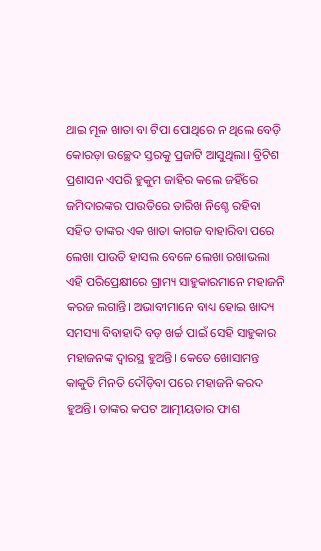ଥାଇ ମୂଳ ଖାତା ବା ଟିପା ପୋଥିରେ ନ ଥିଲେ ବେଡ଼ି କୋରଡ଼ା ଉଚ୍ଛେଦ ସ୍ତରକୁ ପ୍ରଜାଟି ଆସୁଥିଲା। ବ୍ରିଟିଶ ପ୍ରଶାସନ ଏପରି ହୁକୁମ ଜାହିର କଲେ ଜହିଁରେ ଜମିଦାରଙ୍କର ପାଉତିରେ ତାରିଖ ନିଶ୍ଚେ ରହିବା ସହିତ ତାଙ୍କର ଏକ ଖାତା କାଗଜ ବାହାରିବା ପରେ ଲେଖା ପାଉତି ହାସଲ ବେଳେ ଲେଖା ରଖାଭଲା ଏହି ପରିପ୍ରେକ୍ଷୀରେ ଗ୍ରାମ୍ୟ ସାହୁକାରମାନେ ମହାଜନି କରଜ ଲଗାନ୍ତି। ଅଭାବୀମାନେ ବାଧ୍ୟ ହୋଇ ଖାଦ୍ୟ ସମସ୍ୟା ବିବାହାଦି ବଡ଼ ଖର୍ଚ୍ଚ ପାଇଁ ସେହି ସାହୁକାର ମହାଜନଙ୍କ ଦ୍ୱାରସ୍ଥ ହୁଅନ୍ତି। କେତେ ଖୋସାମନ୍ତ କାକୁତି ମିନତି ଦୌଡ଼ିବା ପରେ ମହାଜନି କରଦ ହୁଅନ୍ତି। ତାଙ୍କର କପଟ ଆତ୍ମୀୟତାର ଫାଶ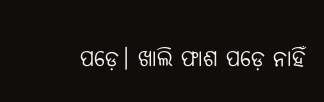ପଡ଼େ। ଖାଲି ଫାଶ ପଡ଼େ ନାହିଁ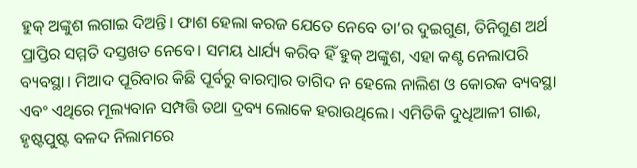ହୁକ୍‌ ଅଙ୍କୁଶ ଲଗାଇ ଦିଅନ୍ତି। ଫାଶ ହେଲା କରଜ ଯେତେ ନେବେ ତା’ର ଦୁଇଗୁଣ, ତିନିଗୁଣ ଅର୍ଥ ପ୍ରାପ୍ତିର ସମ୍ମତି ଦସ୍ତଖତ ନେବେ। ସମୟ ଧାର୍ଯ୍ୟ କରିବ ହିଁ ହୁକ୍‌ ଅଙ୍କୁଶ, ଏହା କଣ୍ଟ ନେଲାପରି ବ୍ୟବସ୍ଥା। ମିଆଦ ପୂରିବାର କିଛି ପୂର୍ବରୁ ବାରମ୍ବାର ତାଗିଦ ନ ହେଲେ ନାଲିଶ ଓ କୋରକ ବ୍ୟବସ୍ଥା ଏବଂ ଏଥିରେ ମୂଲ୍ୟବାନ ସମ୍ପତ୍ତି ତଥା ଦ୍ରବ୍ୟ ଲୋକେ ହରାଉଥିଲେ। ଏମିତିକି ଦୁଧିଆଳୀ ଗାଈ, ହୃଷ୍ଟପୁଷ୍ଟ ବଳଦ ନିଲାମରେ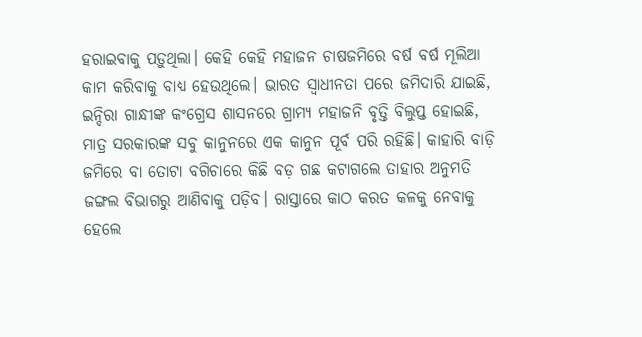ହରାଇବାକୁ ପଡ଼ୁଥିଲା। କେହି କେହି ମହାଜନ ଚାଷଜମିରେ ବର୍ଷ ବର୍ଷ ମୂଲିଆ କାମ କରିବାକୁ ବାଧ୍ୟ ହେଉଥିଲେ। ଭାରତ ସ୍ବାଧୀନତା ପରେ ଜମିଦାରି ଯାଇଛି, ଇନ୍ଦିରା ଗାନ୍ଧୀଙ୍କ କଂଗ୍ରେସ ଶାସନରେ ଗ୍ରାମ୍ୟ ମହାଜନି ବୃତ୍ତି ବିଲୁପ୍ତ ହୋଇଛି, ମାତ୍ର ସରକାରଙ୍କ ସବୁ କାନୁନରେ ଏକ କାନୁନ ପୂର୍ବ ପରି ରହିଛି। କାହାରି ବାଡ଼ି ଜମିରେ ବା ତୋଟା ବଗିଚାରେ କିଛି ବଡ଼ ଗଛ କଟାଗଲେ ତାହାର ଅନୁମତି ଜଙ୍ଗଲ ବିଭାଗରୁ ଆଣିବାକୁ ପଡ଼ିବ। ରାସ୍ତାରେ କାଠ କରତ କଳକୁ ନେବାକୁ ହେଲେ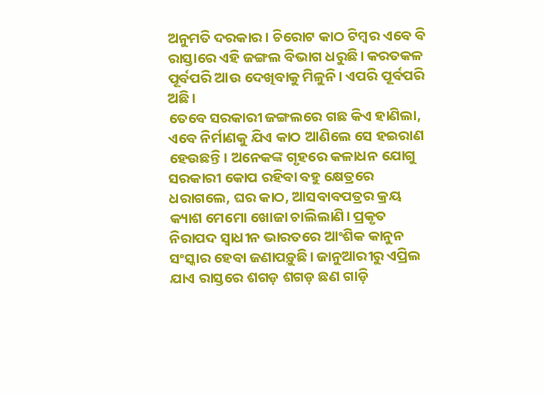ଅନୁମତି ଦରକାର। ଚିରୋଟ କାଠ ଟିମ୍ବର ଏବେ ବି ରାସ୍ତାରେ ଏହି ଜଙ୍ଗଲ ବିଭାଗ ଧରୁଛି। କରତକଳ ପୂର୍ବପରି ଆଉ ଦେଖିବାକୁ ମିଳୁନି। ଏପରି ପୂର୍ବପରି ଅଛି।
ତେବେ ସରକାରୀ ଜଙ୍ଗଲରେ ଗଛ କିଏ ହାଣିଲା, ଏବେ ନିର୍ମାଣକୁ ଯିଏ କାଠ ଆଣିଲେ ସେ ହଇରାଣ ହେଉଛନ୍ତି। ଅନେକଙ୍କ ଗୃହରେ କଳାଧନ ଯୋଗୁ ସରକାରୀ କୋପ ରହିବା ବହୁ କ୍ଷେତ୍ରରେ ଧରାଗଲେ, ଘର କାଠ, ଆସବାବପତ୍ରର କ୍ରୟ କ୍ୟାଶ ମେମୋ ଖୋଜା ଚାଲିଲାଣି। ପ୍ରକୃତ ନିରାପଦ ସ୍ବାଧୀନ ଭାରତରେ ଆଂଶିକ କାନୁନ ସଂସ୍କାର ହେବା ଜଣାପଡ଼ୁଛି। ଜାନୁଆରୀରୁ ଏପ୍ରିଲ ଯାଏ ରାସ୍ତରେ ଶଗଡ଼ ଶଗଡ଼ ଛଣ ଗାଡ଼ି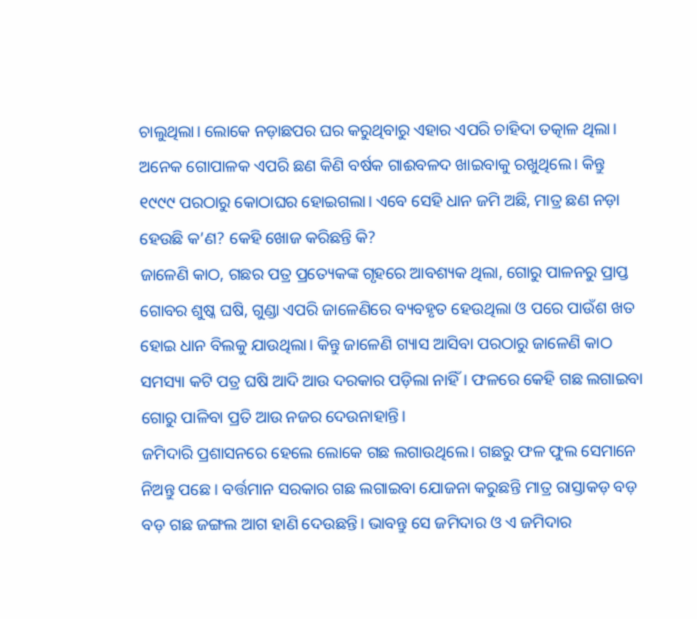ଚାଲୁଥିଲା। ଲୋକେ ନଡ଼ାଛପର ଘର କରୁଥିବାରୁ ଏହାର ଏପରି ଚାହିଦା ତତ୍କାଳ ଥିଲା। ଅନେକ ଗୋପାଳକ ଏପରି ଛଣ କିଣି ବର୍ଷକ ଗାଈବଳଦ ଖାଇବାକୁ ରଖୁଥିଲେ। କିନ୍ତୁ ୧୯୯୯ ପରଠାରୁ କୋଠାଘର ହୋଇଗଲା। ଏବେ ସେହି ଧାନ ଜମି ଅଛି, ମାତ୍ର ଛଣ ନଡ଼ା ହେଉଛି କ’ଣ? କେହି ଖୋଜ କରିଛନ୍ତି କି?
ଜାଳେଣି କାଠ, ଗଛର ପତ୍ର ପ୍ରତ୍ୟେକଙ୍କ ଗୃହରେ ଆବଶ୍ୟକ ଥିଲା, ଗୋରୁ ପାଳନରୁ ପ୍ରାପ୍ତ ଗୋବର ଶୁଷ୍କ ଘଷି, ଗୁଣ୍ଡା ଏପରି ଜାଳେଣିରେ ବ୍ୟବହୃତ ହେଉଥିଲା ଓ ପରେ ପାଉଁଶ ଖତ ହୋଇ ଧାନ ବିଲକୁ ଯାଉଥିଲା। କିନ୍ତୁ ଜାଳେଣି ଗ୍ୟାସ ଆସିବା ପରଠାରୁ ଜାଳେଣି କାଠ ସମସ୍ୟା କଟି ପତ୍ର ଘଷି ଆଦି ଆଉ ଦରକାର ପଡ଼ିଲା ନାହିଁ। ଫଳରେ କେହି ଗଛ ଲଗାଇବା ଗୋରୁ ପାଳିବା ପ୍ରତି ଆଉ ନଜର ଦେଉନାହାନ୍ତି।
ଜମିଦାରି ପ୍ରଶାସନରେ ହେଲେ ଲୋକେ ଗଛ ଲଗାଉଥିଲେ। ଗଛରୁ ଫଳ ଫୁଲ ସେମାନେ ନିଅନ୍ତୁ ପଛେ । ବର୍ତ୍ତମାନ ସରକାର ଗଛ ଲଗାଇବା ଯୋଜନା କରୁଛନ୍ତି ମାତ୍ର ରାସ୍ତାକଡ଼ ବଡ଼ ବଡ଼ ଗଛ ଜଙ୍ଗଲ ଆଗ ହାଣି ଦେଉଛନ୍ତି। ଭାବନ୍ତୁ ସେ ଜମିଦାର ଓ ଏ ଜମିଦାର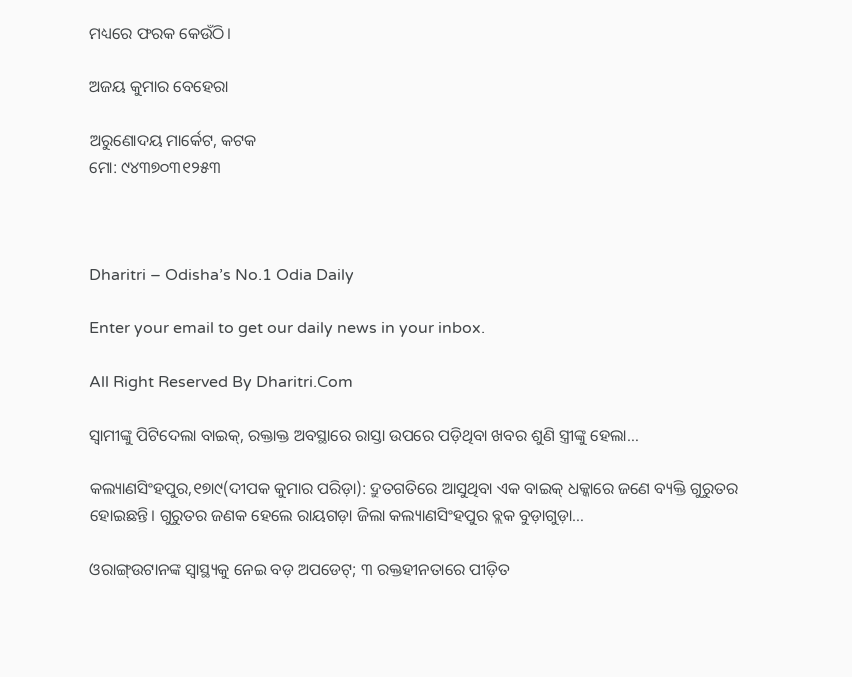ମଧ୍ୟରେ ଫରକ କେଉଁଠି।

ଅଜୟ କୁମାର ବେହେରା

ଅରୁଣୋଦୟ ମାର୍କେଟ, କଟକ
ମୋ: ୯୪୩୭୦୩୧୨୫୩



Dharitri – Odisha’s No.1 Odia Daily

Enter your email to get our daily news in your inbox.

All Right Reserved By Dharitri.Com

ସ୍ବାମୀଙ୍କୁ ପିଟିଦେଲା ବାଇକ୍‌, ରକ୍ତାକ୍ତ ଅବସ୍ଥାରେ ରାସ୍ତା ଉପରେ ପଡ଼ିଥିବା ଖବର ଶୁଣି ସ୍ତ୍ରୀଙ୍କୁ ହେଲା…

କଲ୍ୟାଣସିଂହପୁର,୧୭ା୯(ଦୀପକ କୁମାର ପରିଡ଼ା): ଦ୍ରୁତଗତିରେ ଆସୁଥିବା ଏକ ବାଇକ୍‌ ଧକ୍କାରେ ଜଣେ ବ୍ୟକ୍ତି ଗୁରୁତର ହୋଇଛନ୍ତି। ଗୁରୁତର ଜଣକ ହେଲେ ରାୟଗଡ଼ା ଜିଲା କଲ୍ୟାଣସିଂହପୁର ବ୍ଲକ ବୁଡ଼ାଗୁଡ଼ା…

ଓରାଙ୍ଗ୍‌ଉଟାନଙ୍କ ସ୍ବାସ୍ଥ୍ୟକୁ ନେଇ ବଡ଼ ଅପଡେଟ୍; ୩ ରକ୍ତହୀନତାରେ ପୀଡ଼ିତ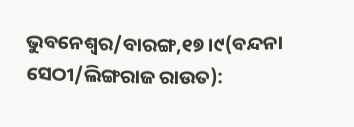ଭୁବନେଶ୍ୱର/ବାରଙ୍ଗ,୧୭।୯(ବନ୍ଦନା ସେଠୀ/ଲିଙ୍ଗରାଜ ରାଉତ):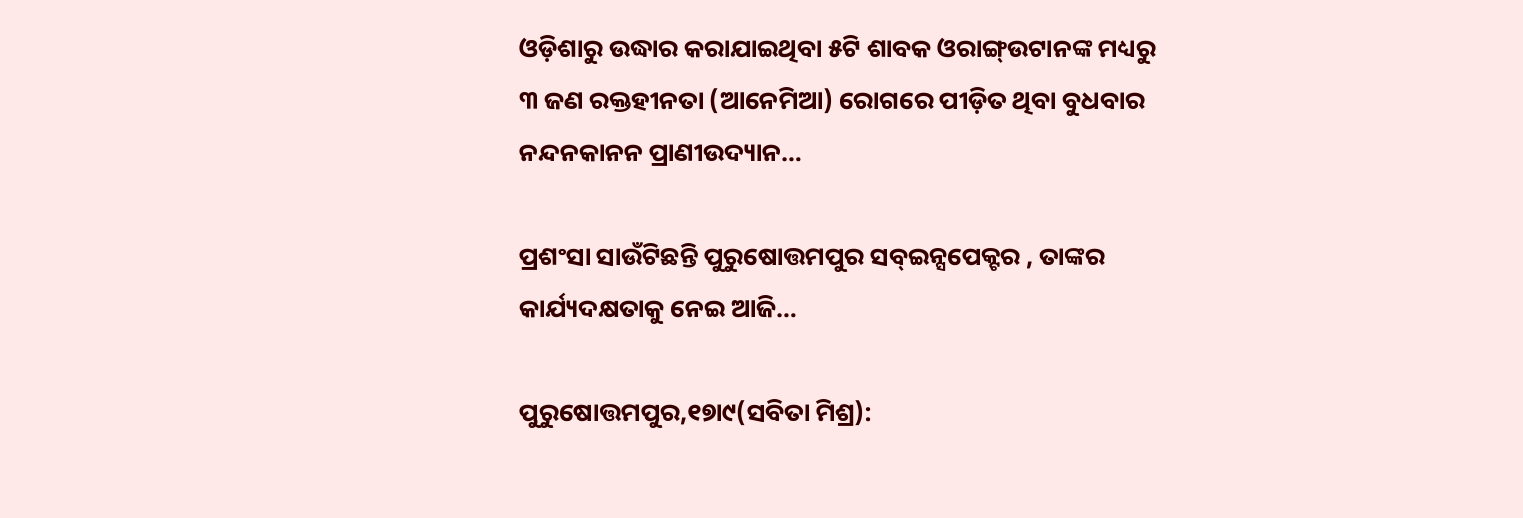ଓଡ଼ିଶାରୁ ଉଦ୍ଧାର କରାଯାଇଥିବା ୫ଟି ଶାବକ ଓରାଙ୍ଗ୍‌ଉଟାନଙ୍କ ମଧ୍ୟରୁ ୩ ଜଣ ରକ୍ତହୀନତା (ଆନେମିଆ) ରୋଗରେ ପୀଡ଼ିତ ଥିବା ବୁଧବାର ନନ୍ଦନକାନନ ପ୍ରାଣୀଉଦ୍ୟାନ…

ପ୍ରଶଂସା ସାଉଁଟିଛନ୍ତି ପୁରୁଷୋତ୍ତମପୁର ସବ୍‌ଇନ୍ସପେକ୍ଟର , ତାଙ୍କର କାର୍ଯ୍ୟଦକ୍ଷତାକୁ ନେଇ ଆଜି…

ପୁରୁଷୋତ୍ତମପୁର,୧୭ା୯(ସବିତା ମିଶ୍ର):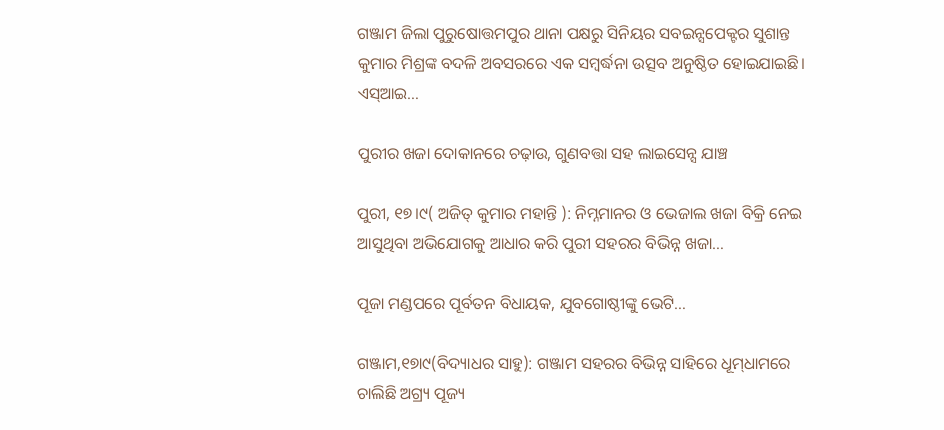ଗଞ୍ଜାମ ଜିଲା ପୁରୁଷୋତ୍ତମପୁର ଥାନା ପକ୍ଷରୁ ସିନିୟର ସବଇନ୍ସପେକ୍ଟର ସୁଶାନ୍ତ କୁମାର ମିଶ୍ରଙ୍କ ବଦଳି ଅବସରରେ ଏକ ସମ୍ବର୍ଦ୍ଧନା ଉତ୍ସବ ଅନୁଷ୍ଠିତ ହୋଇଯାଇଛି। ଏସ୍‌ଆଇ…

ପୁରୀର ଖଜା ଦୋକାନରେ ଚଢ଼ାଉ, ଗୁଣବତ୍ତା ସହ ଲାଇସେନ୍ସ ଯାଞ୍ଚ

ପୁରୀ, ୧୭।୯( ଅଜିତ୍ କୁମାର ମହାନ୍ତି ): ନିମ୍ନମାନର ଓ ଭେଜାଲ ଖଜା ବିକ୍ରି ନେଇ ଆସୁଥିବା ଅଭିଯୋଗକୁ ଆଧାର କରି ପୁରୀ ସହରର ବିଭିନ୍ନ ଖଜା…

ପୂଜା ମଣ୍ଡପରେ ପୂର୍ବତନ ବିଧାୟକ, ଯୁବଗୋଷ୍ଠୀଙ୍କୁ ଭେଟି…

ଗଞ୍ଜାମ,୧୭ା୯(ବିଦ୍ୟାଧର ସାହୁ): ଗଞ୍ଜାମ ସହରର ବିଭିନ୍ନ ସାହିରେ ଧୂମ୍‌ଧାମରେ ଚାଲିଛି ଅଗ୍ର୍ୟ ପୂଜ୍ୟ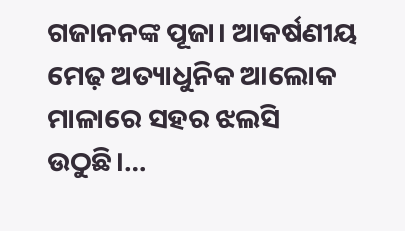ଗଜାନନଙ୍କ ପୂଜା। ଆକର୍ଷଣୀୟ ମେଢ଼ ଅତ୍ୟାଧୁନିକ ଆଲୋକ ମାଳାରେ ସହର ଝଲସି ଉଠୁଛି।…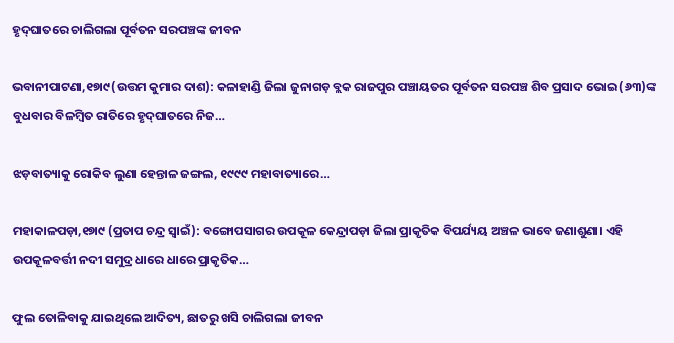ହୃଦ୍‌ଘାତରେ ଚାଲିଗଲା ପୂର୍ବତନ ସରପଞ୍ଚଙ୍କ ଜୀବନ

ଭବାନୀପାଟଣା,୧୭ା୯(ଉତ୍ତମ କୁମାର ଦାଶ): କଳାହାଣ୍ଡି ଜିଲା ଜୁନାଗଡ଼ ବ୍ଲକ ରାଜପୁର ପଞ୍ଚାୟତର ପୂର୍ବତନ ସରପଞ୍ଚ ଶିବ ପ୍ରସାଦ ଭୋଇ (୬୩)ଙ୍କ ବୁଧବାର ବିଳମ୍ବିତ ରାତିରେ ହୃଦ୍‌ଘାତରେ ନିଜ…

ଝଡ଼ବାତ୍ୟାକୁ ରୋକିବ ଲୁଣା ହେନ୍ତାଳ ଜଙ୍ଗଲ, ୧୯୯୯ ମହାବାତ୍ୟାରେ…

ମହାକାଳପଡ଼ା,୧୭ା୯ (ପ୍ରତାପ ଚନ୍ଦ୍ର ସ୍ବାଇଁ): ବଙ୍ଗୋପସାଗର ଉପକୂଳ କେନ୍ଦ୍ରାପଡ଼ା ଜିଲା ପ୍ରାକୃତିକ ବିପର୍ଯ୍ୟୟ ଅଞ୍ଚଳ ଭାବେ ଜଣାଶୁଣା। ଏହି ଉପକୂଳବର୍ତ୍ତୀ ନଦୀ ସମୁଦ୍ର ଧାରେ ଧାରେ ପ୍ରାକୃତିକ…

ଫୁଲ ତୋଳିବାକୁ ଯାଇଥିଲେ ଆଦିତ୍ୟ, ଛାତରୁ ଖସି ଚାଲିଗଲା ଜୀବନ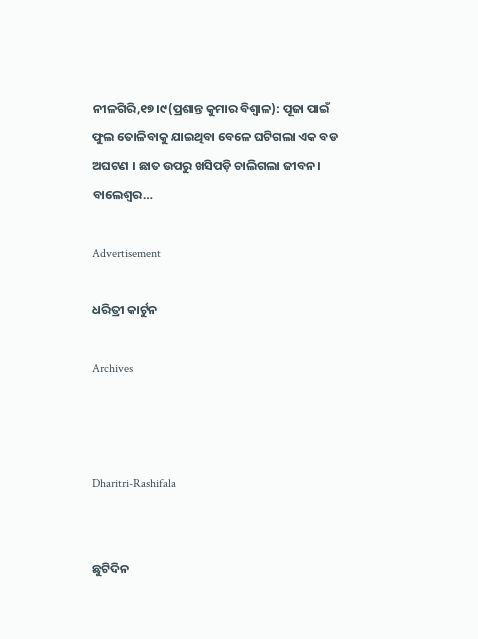ନୀଳଗିରି,୧୭।୯(ପ୍ରଶାନ୍ତ କୁମାର ବିଶ୍ବାଳ): ପୂଜା ପାଇଁ ଫୁଲ ତୋଳିବାକୁ ଯାଇଥିବା ବେଳେ ଘଟିଗଲା ଏକ ବଡ ଅଘଟଣ । ଛାତ ଉପରୁ ଖସିପଡ଼ି ଚାଲିଗଲା ଜୀବନ। ବାଲେଶ୍ୱର…

Advertisement

ଧରିତ୍ରୀ କାର୍ଟୁନ

Archives



Dharitri-Rashifala


ଛୁଟିଦିନ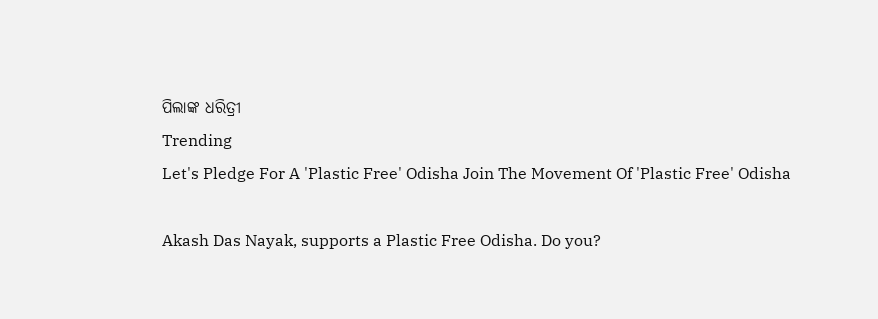ପିଲାଙ୍କ ଧରିତ୍ରୀ
Trending
Let's Pledge For A 'Plastic Free' Odisha Join The Movement Of 'Plastic Free' Odisha

Akash Das Nayak, supports a Plastic Free Odisha. Do you?